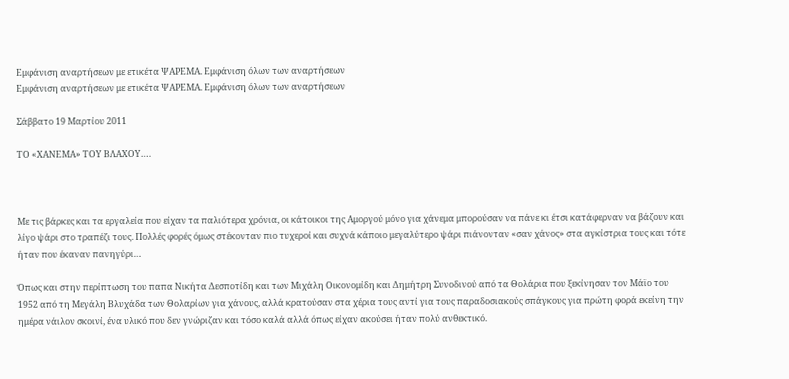Εμφάνιση αναρτήσεων με ετικέτα ΨΑΡΕΜΑ. Εμφάνιση όλων των αναρτήσεων
Εμφάνιση αναρτήσεων με ετικέτα ΨΑΡΕΜΑ. Εμφάνιση όλων των αναρτήσεων

Σάββατο 19 Μαρτίου 2011

ΤΟ «ΧΑΝΕΜΑ» ΤΟΥ ΒΛΑΧΟΥ….



Με τις βάρκες και τα εργαλεία που είχαν τα παλιότερα χρόνια, οι κάτοικοι της Αμοργού μόνο για χάνεμα μπορούσαν να πάνε κι έτσι κατάφερναν να βάζουν και λίγο ψάρι στο τραπέζι τους. Πολλές φορές όμως στέκονταν πιο τυχεροί και συχνά κάποιο μεγαλύτερο ψάρι πιάνονταν «σαν χάνος» στα αγκίστρια τους και τότε ήταν που έκαναν πανηγύρι…

Όπως και στην περίπτωση του παπα Νικήτα Δεσποτίδη και των Μιχάλη Οικονομίδη και Δημήτρη Συνοδινού από τα Θολάρια που ξεκίνησαν τον Μάϊο του 1952 από τη Μεγάλη Βλυχάδα των Θολαρίων για χάνους, αλλά κρατούσαν στα χέρια τους αντί για τους παραδοσιακούς σπάγκους για πρώτη φορά εκείνη την ημέρα νάιλον σκοινί, ένα υλικό που δεν γνώριζαν και τόσο καλά αλλά όπως είχαν ακούσει ήταν πολύ ανθεκτικό.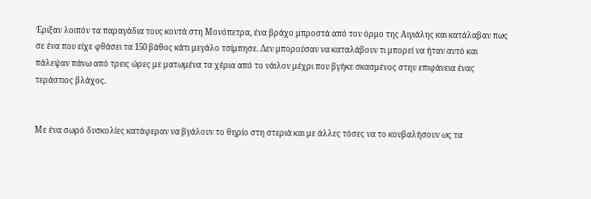Έριξαν λοιπόν τα παραγάδια τους κοντά στη Μονόπετρα, ένα βράχο μπροστά από τον όρμο της Αιγιάλης και κατάλαβαν πως σε ένα που είχε φθάσει τα 150 βάθος κάτι μεγάλο τσίμπησε. Δεν μπορούσαν να καταλάβουν τι μπορεί να ήταν αυτό και πάλεψαν πάνω από τρεις ώρες με ματωμένα τα χέρια από το νάιλον μέχρι που βγήκε σκασμένος στην επιφάνεια ένας τεράστιος βλάχος.


Με ένα σωρό δυσκολίες κατάφεραν να βγάλουν το θηρίο στη στεριά και με άλλες τόσες να το κουβαλήσουν ως τα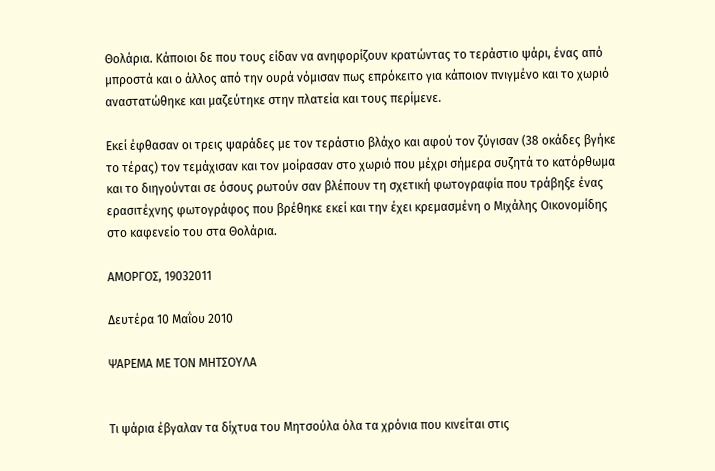Θολάρια. Κάποιοι δε που τους είδαν να ανηφορίζουν κρατώντας το τεράστιο ψάρι, ένας από μπροστά και ο άλλος από την ουρά νόμισαν πως επρόκειτο για κάποιον πνιγμένο και το χωριό αναστατώθηκε και μαζεύτηκε στην πλατεία και τους περίμενε.

Εκεί έφθασαν οι τρεις ψαράδες με τον τεράστιο βλάχο και αφού τον ζύγισαν (38 οκάδες βγήκε το τέρας) τον τεμάχισαν και τον μοίρασαν στο χωριό που μέχρι σήμερα συζητά το κατόρθωμα και το διηγούνται σε όσους ρωτούν σαν βλέπουν τη σχετική φωτογραφία που τράβηξε ένας ερασιτέχνης φωτογράφος που βρέθηκε εκεί και την έχει κρεμασμένη ο Μιχάλης Οικονομίδης στο καφενείο του στα Θολάρια.

ΑΜΟΡΓΟΣ, 19032011

Δευτέρα 10 Μαΐου 2010

ΨΑΡΕΜΑ ΜΕ ΤΟΝ ΜΗΤΣΟΥΛΑ


Τι ψάρια έβγαλαν τα δίχτυα του Μητσούλα όλα τα χρόνια που κινείται στις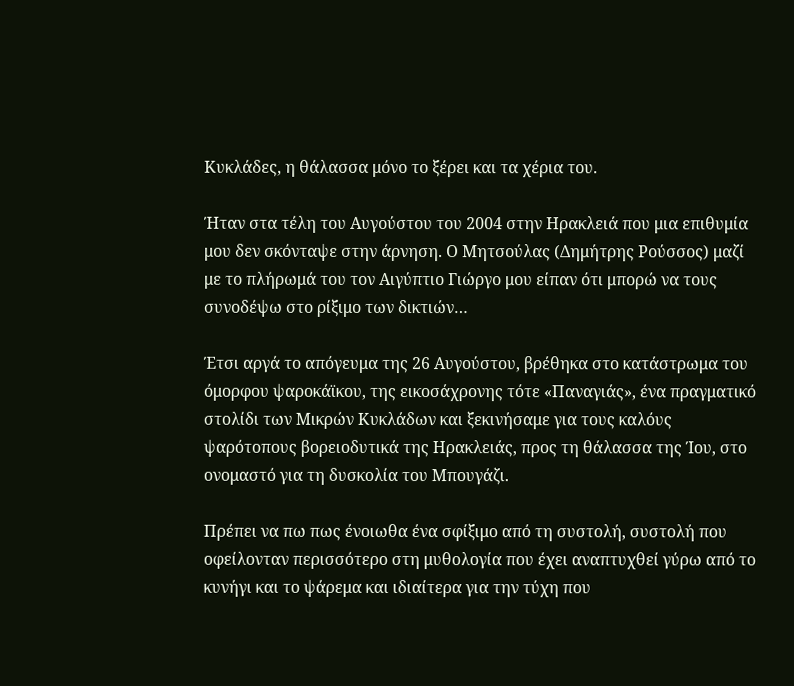Κυκλάδες, η θάλασσα μόνο το ξέρει και τα χέρια του.

Ήταν στα τέλη του Αυγούστου του 2004 στην Ηρακλειά που μια επιθυμία μου δεν σκόνταψε στην άρνηση. Ο Μητσούλας (Δημήτρης Ρούσσος) μαζί με το πλήρωμά του τον Αιγύπτιο Γιώργο μου είπαν ότι μπορώ να τους συνοδέψω στο ρίξιμο των δικτιών…

Έτσι αργά το απόγευμα της 26 Αυγούστου, βρέθηκα στο κατάστρωμα του όμορφου ψαροκάϊκου, της εικοσάχρονης τότε «Παναγιάς», ένα πραγματικό στολίδι των Μικρών Κυκλάδων και ξεκινήσαμε για τους καλόυς ψαρότοπους βορειοδυτικά της Ηρακλειάς, προς τη θάλασσα της Ίου, στο ονομαστό για τη δυσκολία του Μπουγάζι.

Πρέπει να πω πως ένοιωθα ένα σφίξιμο από τη συστολή, συστολή που οφείλονταν περισσότερο στη μυθολογία που έχει αναπτυχθεί γύρω από το κυνήγι και το ψάρεμα και ιδιαίτερα για την τύχη που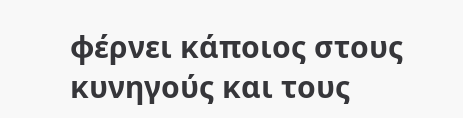φέρνει κάποιος στους κυνηγούς και τους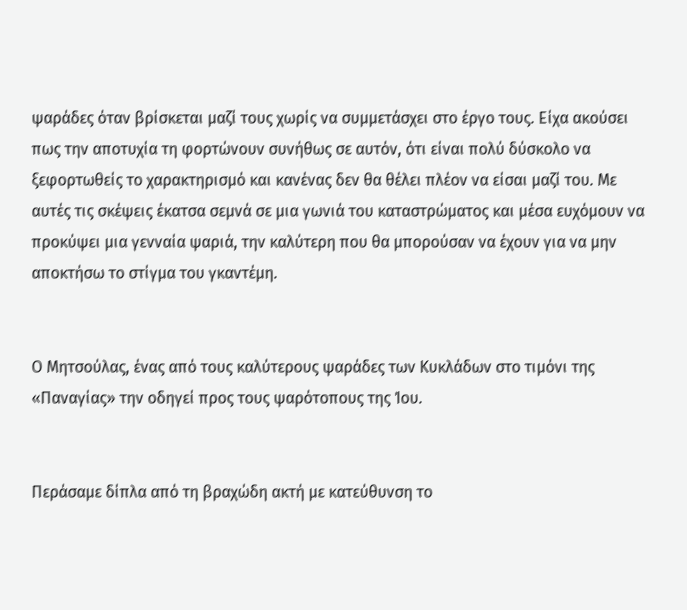ψαράδες όταν βρίσκεται μαζί τους χωρίς να συμμετάσχει στο έργο τους. Είχα ακούσει πως την αποτυχία τη φορτώνουν συνήθως σε αυτόν, ότι είναι πολύ δύσκολο να ξεφορτωθείς το χαρακτηρισμό και κανένας δεν θα θέλει πλέον να είσαι μαζί του. Με αυτές τις σκέψεις έκατσα σεμνά σε μια γωνιά του καταστρώματος και μέσα ευχόμουν να προκύψει μια γενναία ψαριά, την καλύτερη που θα μπορούσαν να έχουν για να μην αποκτήσω το στίγμα του γκαντέμη.


Ο Μητσούλας, ένας από τους καλύτερους ψαράδες των Κυκλάδων στο τιμόνι της «Παναγίας» την οδηγεί προς τους ψαρότοπους της Ίου.


Περάσαμε δίπλα από τη βραχώδη ακτή με κατεύθυνση το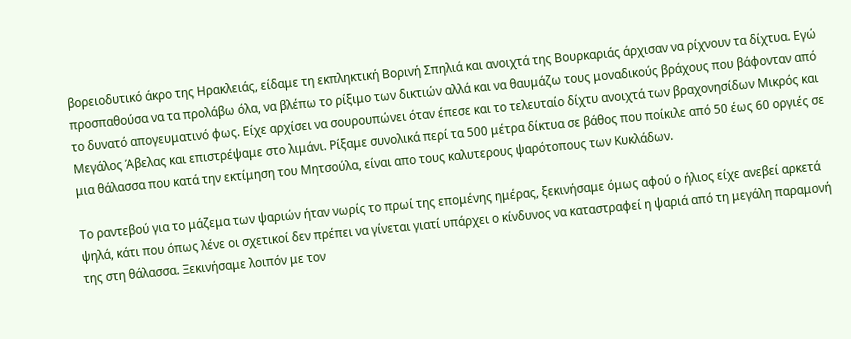βορειοδυτικό άκρο της Ηρακλειάς, είδαμε τη εκπληκτική Βορινή Σπηλιά και ανοιχτά της Βουρκαριάς άρχισαν να ρίχνουν τα δίχτυα. Εγώ προσπαθούσα να τα προλάβω όλα, να βλέπω το ρίξιμο των δικτιών αλλά και να θαυμάζω τους μοναδικούς βράχους που βάφονταν από το δυνατό απογευματινό φως. Είχε αρχίσει να σουρουπώνει όταν έπεσε και το τελευταίο δίχτυ ανοιχτά των βραχονησίδων Μικρός και Μεγάλος Άβελας και επιστρέψαμε στο λιμάνι. Ρίξαμε συνολικά περί τα 500 μέτρα δίκτυα σε βάθος που ποίκιλε από 50 έως 60 οργιές σε μια θάλασσα που κατά την εκτίμηση του Μητσούλα, είναι απο τους καλυτερους ψαρότοπους των Κυκλάδων.

Το ραντεβού για το μάζεμα των ψαριών ήταν νωρίς το πρωί της επομένης ημέρας, ξεκινήσαμε όμως αφού ο ήλιος είχε ανεβεί αρκετά ψηλά, κάτι που όπως λένε οι σχετικοί δεν πρέπει να γίνεται γιατί υπάρχει ο κίνδυνος να καταστραφεί η ψαριά από τη μεγάλη παραμονή της στη θάλασσα. Ξεκινήσαμε λοιπόν με τον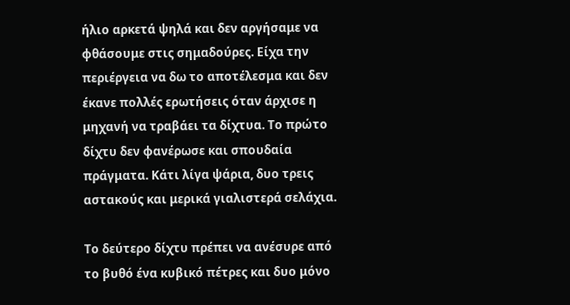ήλιο αρκετά ψηλά και δεν αργήσαμε να φθάσουμε στις σημαδούρες. Είχα την περιέργεια να δω το αποτέλεσμα και δεν έκανε πολλές ερωτήσεις όταν άρχισε η μηχανή να τραβάει τα δίχτυα. Το πρώτο δίχτυ δεν φανέρωσε και σπουδαία πράγματα. Κάτι λίγα ψάρια, δυο τρεις αστακούς και μερικά γιαλιστερά σελάχια.

Το δεύτερο δίχτυ πρέπει να ανέσυρε από το βυθό ένα κυβικό πέτρες και δυο μόνο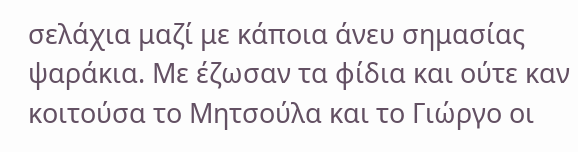σελάχια μαζί με κάποια άνευ σημασίας ψαράκια. Με έζωσαν τα φίδια και ούτε καν κοιτούσα το Μητσούλα και το Γιώργο οι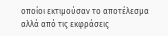οποίοι εκτιμούσαν το αποτέλεσμα αλλά από τις εκφράσεις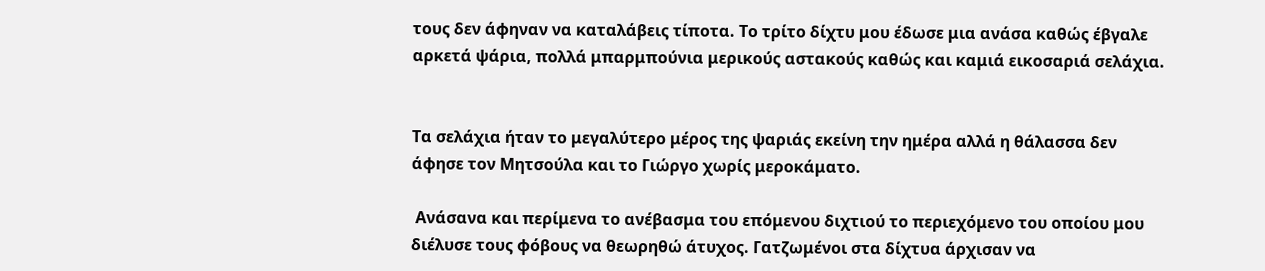τους δεν άφηναν να καταλάβεις τίποτα. Το τρίτο δίχτυ μου έδωσε μια ανάσα καθώς έβγαλε αρκετά ψάρια, πολλά μπαρμπούνια μερικούς αστακούς καθώς και καμιά εικοσαριά σελάχια.


Τα σελάχια ήταν το μεγαλύτερο μέρος της ψαριάς εκείνη την ημέρα αλλά η θάλασσα δεν άφησε τον Μητσούλα και το Γιώργο χωρίς μεροκάματο.

 Ανάσανα και περίμενα το ανέβασμα του επόμενου διχτιού το περιεχόμενο του οποίου μου διέλυσε τους φόβους να θεωρηθώ άτυχος. Γατζωμένοι στα δίχτυα άρχισαν να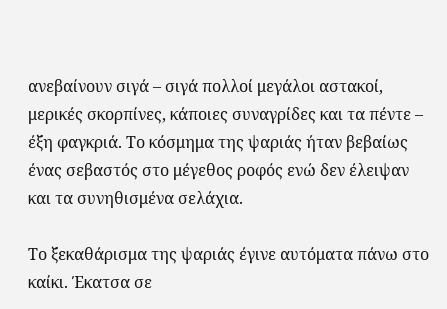ανεβαίνουν σιγά – σιγά πολλοί μεγάλοι αστακοί, μερικές σκορπίνες, κάποιες συναγρίδες και τα πέντε – έξη φαγκριά. Το κόσμημα της ψαριάς ήταν βεβαίως ένας σεβαστός στο μέγεθος ροφός ενώ δεν έλειψαν και τα συνηθισμένα σελάχια.

Το ξεκαθάρισμα της ψαριάς έγινε αυτόματα πάνω στο καίκι. Έκατσα σε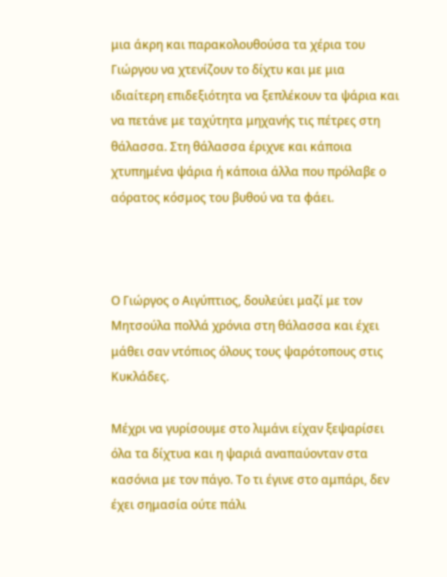μια άκρη και παρακολουθούσα τα χέρια του Γιώργου να χτενίζουν το δίχτυ και με μια ιδιαίτερη επιδεξιότητα να ξεπλέκουν τα ψάρια και να πετάνε με ταχύτητα μηχανής τις πέτρες στη θάλασσα. Στη θάλασσα έριχνε και κάποια χτυπημένα ψάρια ή κάποια άλλα που πρόλαβε ο αόρατος κόσμος του βυθού να τα φάει.



Ο Γιώργος ο Αιγύπτιος, δουλεύει μαζί με τον Μητσούλα πολλά χρόνια στη θάλασσα και έχει μάθει σαν ντόπιος όλους τους ψαρότοπους στις Κυκλάδες.

Μέχρι να γυρίσουμε στο λιμάνι είχαν ξεψαρίσει όλα τα δίχτυα και η ψαριά αναπαύονταν στα κασόνια με τον πάγο. Το τι έγινε στο αμπάρι, δεν έχει σημασία ούτε πάλι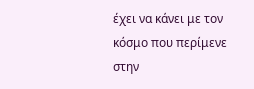έχει να κάνει με τον κόσμο που περίμενε στην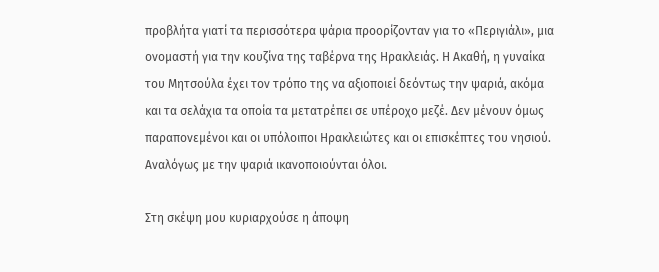προβλήτα γιατί τα περισσότερα ψάρια προορίζονταν για το «Περιγιάλι», μια ονομαστή για την κουζίνα της ταβέρνα της Ηρακλειάς. Η Ακαθή, η γυναίκα του Μητσούλα έχει τον τρόπο της να αξιοποιεί δεόντως την ψαριά, ακόμα και τα σελάχια τα οποία τα μετατρέπει σε υπέροχο μεζέ. Δεν μένουν όμως παραπονεμένοι και οι υπόλοιποι Ηρακλειώτες και οι επισκέπτες του νησιού. Αναλόγως με την ψαριά ικανοποιούνται όλοι.

Στη σκέψη μου κυριαρχούσε η άποψη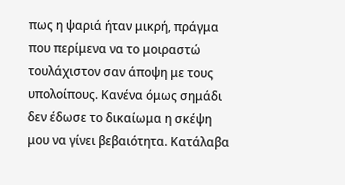πως η ψαριά ήταν μικρή, πράγμα που περίμενα να το μοιραστώ τουλάχιστον σαν άποψη με τους υπολοίπους. Κανένα όμως σημάδι δεν έδωσε το δικαίωμα η σκέψη μου να γίνει βεβαιότητα. Κατάλαβα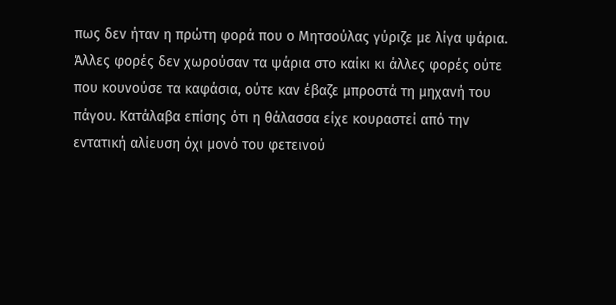πως δεν ήταν η πρώτη φορά που ο Μητσούλας γύριζε με λίγα ψάρια. Άλλες φορές δεν χωρούσαν τα ψάρια στο καίκι κι άλλες φορές ούτε που κουνούσε τα καφάσια, ούτε καν έβαζε μπροστά τη μηχανή του πάγου. Κατάλαβα επίσης ότι η θάλασσα είχε κουραστεί από την εντατική αλίευση όχι μονό του φετεινού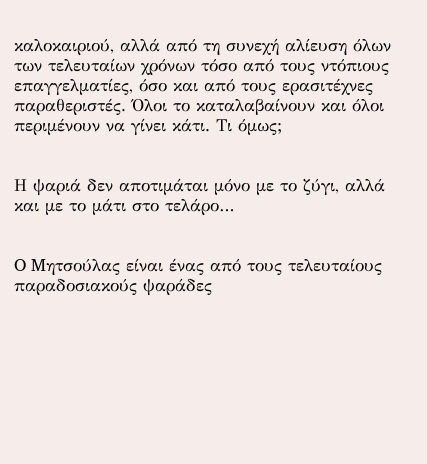καλοκαιριού, αλλά από τη συνεχή αλίευση όλων των τελευταίων χρόνων τόσο από τους ντόπιους επαγγελματίες, όσο και από τους ερασιτέχνες παραθεριστές. Όλοι το καταλαβαίνουν και όλοι περιμένουν να γίνει κάτι. Τι όμως;


Η ψαριά δεν αποτιμάται μόνο με το ζύγι, αλλά και με το μάτι στο τελάρο…


O Mητσούλας είναι ένας από τους τελευταίους παραδοσιακούς ψαράδες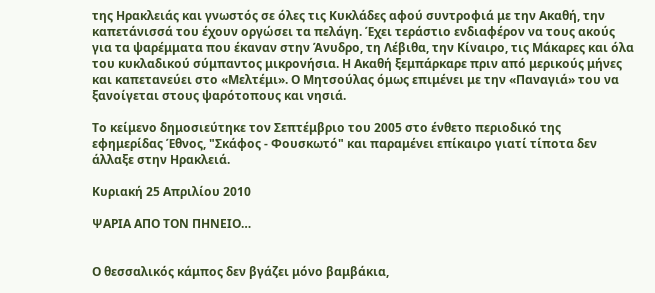της Ηρακλειάς και γνωστός σε όλες τις Κυκλάδες αφού συντροφιά με την Ακαθή, την καπετάνισσά του έχουν οργώσει τα πελάγη. Έχει τεράστιο ενδιαφέρον να τους ακούς για τα ψαρέμματα που έκαναν στην Άνυδρο, τη Λέβιθα, την Κίναιρο, τις Μάκαρες και όλα του κυκλαδικού σύμπαντος μικρονήσια. Η Ακαθή ξεμπάρκαρε πριν από μερικούς μήνες και καπετανεύει στο «Μελτέμι». Ο Μητσούλας όμως επιμένει με την «Παναγιά» του να ξανοίγεται στους ψαρότοπους και νησιά.

Το κείμενο δημοσιεύτηκε τον Σεπτέμβριο του 2005 στο ένθετο περιοδικό της εφημερίδας Έθνος, "Σκάφος - Φουσκωτό" και παραμένει επίκαιρο γιατί τίποτα δεν άλλαξε στην Ηρακλειά.

Κυριακή 25 Απριλίου 2010

ΨΑΡΙΑ ΑΠΟ ΤΟΝ ΠΗΝΕΙΟ…


Ο θεσσαλικός κάμπος δεν βγάζει μόνο βαμβάκια,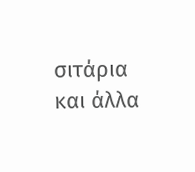σιτάρια και άλλα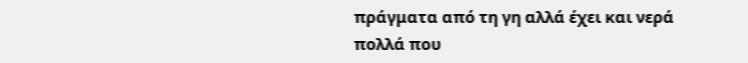πράγματα από τη γη αλλά έχει και νερά πολλά που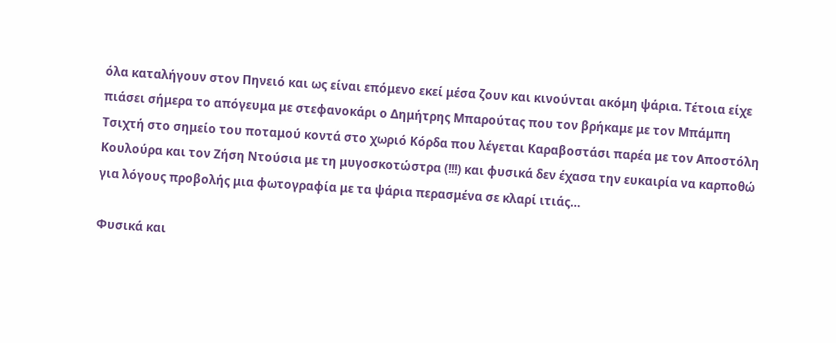όλα καταλήγουν στον Πηνειό και ως είναι επόμενο εκεί μέσα ζουν και κινούνται ακόμη ψάρια. Τέτοια είχε πιάσει σήμερα το απόγευμα με στεφανοκάρι ο Δημήτρης Μπαρούτας που τον βρήκαμε με τον Μπάμπη Τσιχτή στο σημείο του ποταμού κοντά στο χωριό Κόρδα που λέγεται Καραβοστάσι παρέα με τον Αποστόλη Κουλούρα και τον Ζήση Ντούσια με τη μυγοσκοτώστρα (!!!) και φυσικά δεν έχασα την ευκαιρία να καρποθώ για λόγους προβολής μια φωτογραφία με τα ψάρια περασμένα σε κλαρί ιτιάς…

Φυσικά και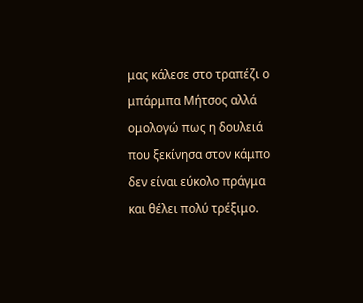μας κάλεσε στο τραπέζι ο μπάρμπα Μήτσος αλλά ομολογώ πως η δουλειά που ξεκίνησα στον κάμπο δεν είναι εύκολο πράγμα και θέλει πολύ τρέξιμο.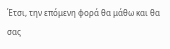Έτσι, την επόμενη φορά θα μάθω και θα σας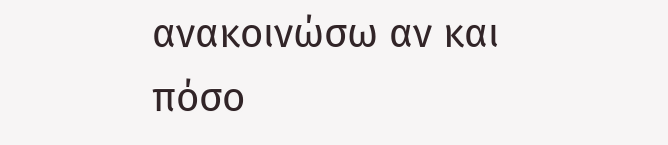ανακοινώσω αν και πόσο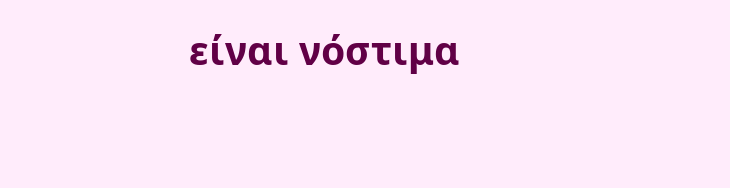είναι νόστιμα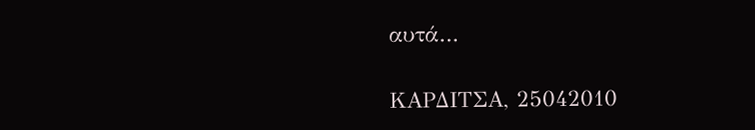αυτά…

ΚΑΡΔΙΤΣΑ, 25042010